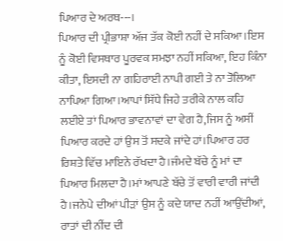ਪਿਆਰ ਦੇ ਅਰਥ---।
ਪਿਆਰ ਦੀ ਪ੍ਰੀਭਾਸ਼ਾ ਅੱਜ ਤੱਕ ਕੋਈ ਨਹੀਂ ਦੇ ਸਕਿਆ।ਇਸ ਨੂੰ ਕੋਈ ਵਿਸਥਾਰ ਪੂਰਵਕ ਸਮਝਾ ਨਹੀਂ ਸਕਿਆ, ਇਹ ਕਿੰਨਾ ਕੀਤਾ, ਇਸਦੀ ਨਾ ਗਹਿਰਾਈ ਨਾਪੀ ਗਈ ਤੇ ਨਾ ਤੋਲਿਆ ਨਾਪਿਆ ਗਿਆ।ਆਪਾਂ ਸਿੱਧੇ ਜਿਹੇ ਤਰੀਕੇ ਨਾਲ ਕਹਿ ਲਈਏ ਤਾਂ ਪਿਆਰ ਭਾਵਨਾਵਾਂ ਦਾ ਵੇਗ ਹੈ,ਜਿਸ ਨੂੰ ਅਸੀਂ ਪਿਆਰ ਕਰਦੇ ਹਾਂ ਉਸ ਤੋਂ ਸਦਕੇ ਜਾਂਦੇ ਹਾਂ।ਪਿਆਰ ਹਰ ਰਿਸ਼ਤੇ ਵਿੱਚ ਮਾਇਨੇ ਰੱਖਦਾ ਹੈ।ਜੰਮਦੇ ਬੱਚੇ ਨੂੰ ਮਾਂ ਦਾ ਪਿਆਰ ਮਿਲਦਾ ਹੈ।ਮਾਂ ਆਪਣੇ ਬੱਚੇ ਤੋਂ ਵਾਰੀ ਵਾਰੀ ਜਾਂਦੀ ਹੈ।ਜਨੇਪੇ ਦੀਆਂ ਪੀੜਾਂ ਉਸ ਨੂੰ ਕਦੇ ਯਾਦ ਨਹੀਂ ਆਉਂਦੀਆਂ, ਰਾਤਾਂ ਦੀ ਨੀਂਦ ਦੀ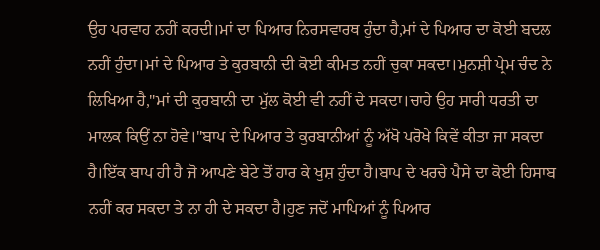ਉਹ ਪਰਵਾਹ ਨਹੀਂ ਕਰਦੀ।ਮਾਂ ਦਾ ਪਿਆਰ ਨਿਰਸਵਾਰਥ ਹੁੰਦਾ ਹੈ,ਮਾਂ ਦੇ ਪਿਆਰ ਦਾ ਕੋਈ ਬਦਲ ਨਹੀਂ ਹੁੰਦਾ।ਮਾਂ ਦੇ ਪਿਆਰ ਤੇ ਕੁਰਬਾਨੀ ਦੀ ਕੋਈ ਕੀਮਤ ਨਹੀਂ ਚੁਕਾ ਸਕਦਾ।ਮੁਨਸ਼ੀ ਪ੍ਰੇਮ ਚੰਦ ਨੇ ਲਿਖਿਆ ਹੈ,"ਮਾਂ ਦੀ ਕੁਰਬਾਨੀ ਦਾ ਮੁੱਲ ਕੋਈ ਵੀ ਨਹੀਂ ਦੇ ਸਕਦਾ।ਚਾਹੇ ਉਹ ਸਾਰੀ ਧਰਤੀ ਦਾ ਮਾਲਕ ਕਿਉਂ ਨਾ ਹੋਵੇ।"ਬਾਪ ਦੇ ਪਿਆਰ ਤੇ ਕੁਰਬਾਨੀਆਂ ਨੂੰ ਅੱਖੋ ਪਰੋਖੇ ਕਿਵੇਂ ਕੀਤਾ ਜਾ ਸਕਦਾ ਹੈ।ਇੱਕ ਬਾਪ ਹੀ ਹੈ ਜੋ ਆਪਣੇ ਬੇਟੇ ਤੋਂ ਹਾਰ ਕੇ ਖੁਸ਼ ਹੁੰਦਾ ਹੈ।ਬਾਪ ਦੇ ਖਰਚੇ ਪੈਸੇ ਦਾ ਕੋਈ ਹਿਸਾਬ ਨਹੀਂ ਕਰ ਸਕਦਾ ਤੇ ਨਾ ਹੀ ਦੇ ਸਕਦਾ ਹੈ।ਹੁਣ ਜਦੋਂ ਮਾਪਿਆਂ ਨੂੰ ਪਿਆਰ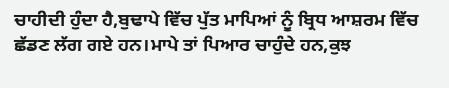ਚਾਹੀਦੀ ਹੁੰਦਾ ਹੈ,ਬੁਢਾਪੇ ਵਿੱਚ ਪੁੱਤ ਮਾਪਿਆਂ ਨੂੰ ਬ੍ਰਿਧ ਆਸ਼ਰਮ ਵਿੱਚ ਛੱਡਣ ਲੱਗ ਗਏ ਹਨ।ਮਾਪੇ ਤਾਂ ਪਿਆਰ ਚਾਹੁੰਦੇ ਹਨ,ਕੁਝ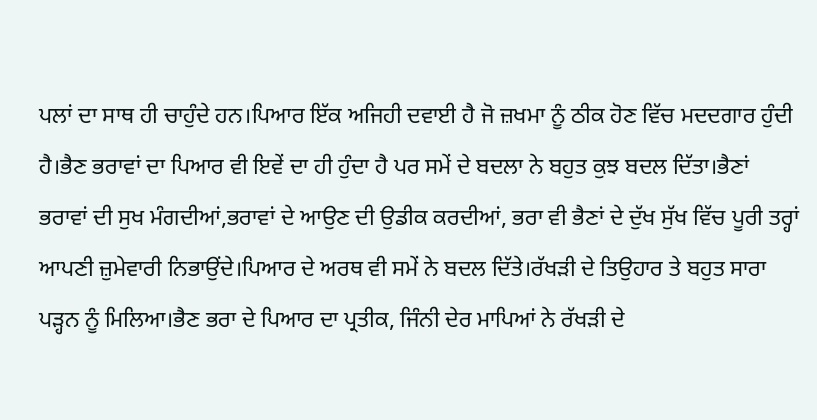ਪਲਾਂ ਦਾ ਸਾਥ ਹੀ ਚਾਹੁੰਦੇ ਹਨ।ਪਿਆਰ ਇੱਕ ਅਜਿਹੀ ਦਵਾਈ ਹੈ ਜੋ ਜ਼ਖਮਾ ਨੂੰ ਠੀਕ ਹੋਣ ਵਿੱਚ ਮਦਦਗਾਰ ਹੁੰਦੀ ਹੈ।ਭੈਣ ਭਰਾਵਾਂ ਦਾ ਪਿਆਰ ਵੀ ਇਵੇਂ ਦਾ ਹੀ ਹੁੰਦਾ ਹੈ ਪਰ ਸਮੇਂ ਦੇ ਬਦਲਾ ਨੇ ਬਹੁਤ ਕੁਝ ਬਦਲ ਦਿੱਤਾ।ਭੈਣਾਂ ਭਰਾਵਾਂ ਦੀ ਸੁਖ ਮੰਗਦੀਆਂ,ਭਰਾਵਾਂ ਦੇ ਆਉਣ ਦੀ ਉਡੀਕ ਕਰਦੀਆਂ, ਭਰਾ ਵੀ ਭੈਣਾਂ ਦੇ ਦੁੱਖ ਸੁੱਖ ਵਿੱਚ ਪੂਰੀ ਤਰ੍ਹਾਂ ਆਪਣੀ ਜ਼ੁਮੇਵਾਰੀ ਨਿਭਾਉਂਦੇ।ਪਿਆਰ ਦੇ ਅਰਥ ਵੀ ਸਮੇਂ ਨੇ ਬਦਲ ਦਿੱਤੇ।ਰੱਖੜੀ ਦੇ ਤਿਉਹਾਰ ਤੇ ਬਹੁਤ ਸਾਰਾ ਪੜ੍ਹਨ ਨੂੰ ਮਿਲਿਆ।ਭੈਣ ਭਰਾ ਦੇ ਪਿਆਰ ਦਾ ਪ੍ਰਤੀਕ, ਜਿੰਨੀ ਦੇਰ ਮਾਪਿਆਂ ਨੇ ਰੱਖੜੀ ਦੇ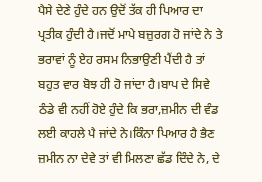ਪੈਸੇ ਦੇਣੇ ਹੁੰਦੇ ਹਨ ਉਦੋਂ ਤੱਕ ਹੀ ਪਿਆਰ ਦਾ ਪ੍ਰਤੀਕ ਹੁੰਦੀ ਹੈ।ਜਦੋਂ ਮਾਪੇ ਬਜ਼ੁਰਗ ਹੋ ਜਾਂਦੇ ਨੇ ਤੇ ਭਰਾਵਾਂ ਨੂੰ ਏਹ ਰਸਮ ਨਿਭਾਉਣੀ ਪੈਂਦੀ ਹੈ ਤਾਂ ਬਹੁਤ ਵਾਰ ਬੋਝ ਹੀ ਹੋ ਜਾਂਦਾ ਹੈ।ਬਾਪ ਦੇ ਸਿਵੇ ਠੰਡੇ ਵੀ ਨਹੀਂ ਹੋਏ ਹੁੰਦੇ ਕਿ ਭਰਾ,ਜ਼ਮੀਨ ਦੀ ਵੰਡ ਲਈ ਕਾਹਲੇ ਪੈ ਜਾਂਦੇ ਨੇ।ਕਿੰਨਾ ਪਿਆਰ ਹੈ ਭੈਣ ਜ਼ਮੀਨ ਨਾ ਦੇਵੇ ਤਾਂ ਵੀ ਮਿਲਣਾ ਛੱਡ ਦਿੰਦੇ ਨੇ, ਦੇ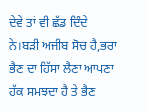ਦੇਵੇ ਤਾਂ ਵੀ ਛੱਡ ਦਿੰਦੇ ਨੇ।ਬੜੀ ਅਜੀਬ ਸੋਚ ਹੈ,ਭਰਾ ਭੈਣ ਦਾ ਹਿੱਸਾ ਲੈਣਾ ਆਪਣਾ ਹੱਕ ਸਮਝਦਾ ਹੈ ਤੇ ਭੈਣ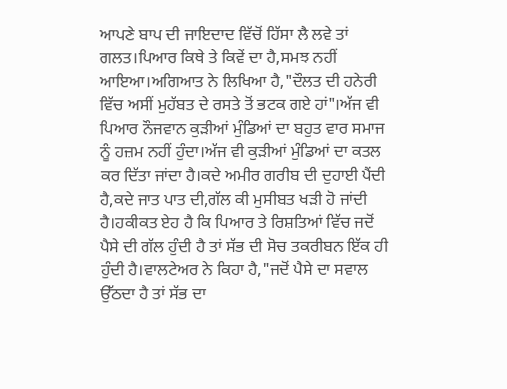ਆਪਣੇ ਬਾਪ ਦੀ ਜਾਇਦਾਦ ਵਿੱਚੋਂ ਹਿੱਸਾ ਲੈ ਲਵੇ ਤਾਂ ਗਲਤ।ਪਿਆਰ ਕਿਥੇ ਤੇ ਕਿਵੇਂ ਦਾ ਹੈ,ਸਮਝ ਨਹੀਂ ਆਇਆ।ਅਗਿਆਤ ਨੇ ਲਿਖਿਆ ਹੈ,"ਦੌਲਤ ਦੀ ਹਨੇਰੀ ਵਿੱਚ ਅਸੀਂ ਮੁਹੱਬਤ ਦੇ ਰਸਤੇ ਤੋਂ ਭਟਕ ਗਏ ਹਾਂ"।ਅੱਜ ਵੀ ਪਿਆਰ ਨੌਜਵਾਨ ਕੁੜੀਆਂ ਮੁੰਡਿਆਂ ਦਾ ਬਹੁਤ ਵਾਰ ਸਮਾਜ ਨੂੰ ਹਜ਼ਮ ਨਹੀਂ ਹੁੰਦਾ।ਅੱਜ ਵੀ ਕੁੜੀਆਂ ਮੁੰਡਿਆਂ ਦਾ ਕਤਲ ਕਰ ਦਿੱਤਾ ਜਾਂਦਾ ਹੈ।ਕਦੇ ਅਮੀਰ ਗਰੀਬ ਦੀ ਦੁਹਾਈ ਪੈਂਦੀ ਹੈ,ਕਦੇ ਜਾਤ ਪਾਤ ਦੀ,ਗੱਲ ਕੀ ਮੁਸੀਬਤ ਖੜੀ ਹੋ ਜਾਂਦੀ ਹੈ।ਹਕੀਕਤ ਏਹ ਹੈ ਕਿ ਪਿਆਰ ਤੇ ਰਿਸ਼ਤਿਆਂ ਵਿੱਚ ਜਦੋਂ ਪੈਸੇ ਦੀ ਗੱਲ ਹੁੰਦੀ ਹੈ ਤਾਂ ਸੱਭ ਦੀ ਸੋਚ ਤਕਰੀਬਨ ਇੱਕ ਹੀ ਹੁੰਦੀ ਹੈ।ਵਾਲਟੇਅਰ ਨੇ ਕਿਹਾ ਹੈ,"ਜਦੋਂ ਪੈਸੇ ਦਾ ਸਵਾਲ ਉੱਠਦਾ ਹੈ ਤਾਂ ਸੱਭ ਦਾ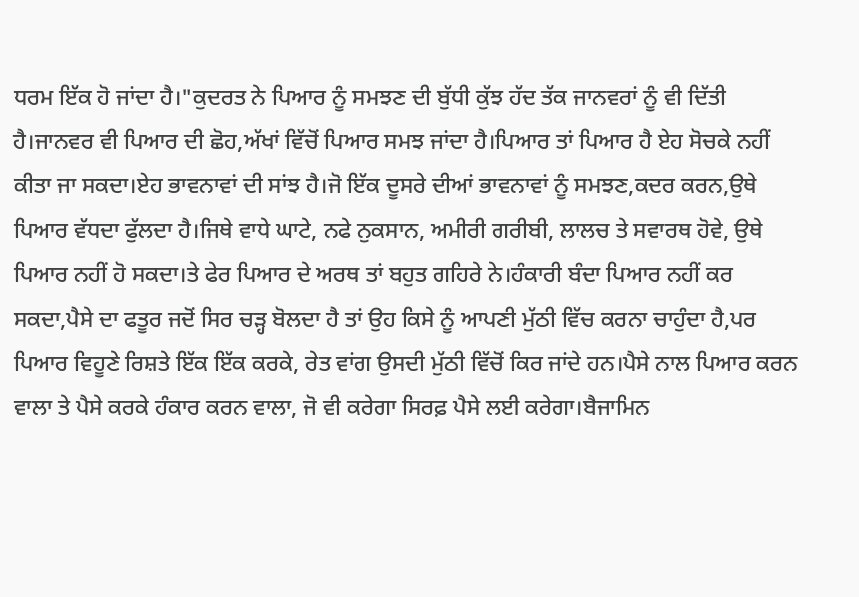ਧਰਮ ਇੱਕ ਹੋ ਜਾਂਦਾ ਹੈ।"ਕੁਦਰਤ ਨੇ ਪਿਆਰ ਨੂੰ ਸਮਝਣ ਦੀ ਬੁੱਧੀ ਕੁੱਝ ਹੱਦ ਤੱਕ ਜਾਨਵਰਾਂ ਨੂੰ ਵੀ ਦਿੱਤੀ ਹੈ।ਜਾਨਵਰ ਵੀ ਪਿਆਰ ਦੀ ਛੋਹ,ਅੱਖਾਂ ਵਿੱਚੋਂ ਪਿਆਰ ਸਮਝ ਜਾਂਦਾ ਹੈ।ਪਿਆਰ ਤਾਂ ਪਿਆਰ ਹੈ ਏਹ ਸੋਚਕੇ ਨਹੀਂ ਕੀਤਾ ਜਾ ਸਕਦਾ।ਏਹ ਭਾਵਨਾਵਾਂ ਦੀ ਸਾਂਝ ਹੈ।ਜੋ ਇੱਕ ਦੂਸਰੇ ਦੀਆਂ ਭਾਵਨਾਵਾਂ ਨੂੰ ਸਮਝਣ,ਕਦਰ ਕਰਨ,ਉਥੇ ਪਿਆਰ ਵੱਧਦਾ ਫੁੱਲਦਾ ਹੈ।ਜਿਥੇ ਵਾਧੇ ਘਾਟੇ, ਨਫੇ ਨੁਕਸਾਨ, ਅਮੀਰੀ ਗਰੀਬੀ, ਲਾਲਚ ਤੇ ਸਵਾਰਥ ਹੋਵੇ, ਉਥੇ ਪਿਆਰ ਨਹੀਂ ਹੋ ਸਕਦਾ।ਤੇ ਫੇਰ ਪਿਆਰ ਦੇ ਅਰਥ ਤਾਂ ਬਹੁਤ ਗਹਿਰੇ ਨੇ।ਹੰਕਾਰੀ ਬੰਦਾ ਪਿਆਰ ਨਹੀਂ ਕਰ ਸਕਦਾ,ਪੈਸੇ ਦਾ ਫਤੂਰ ਜਦੋਂ ਸਿਰ ਚੜ੍ਹ ਬੋਲਦਾ ਹੈ ਤਾਂ ਉਹ ਕਿਸੇ ਨੂੰ ਆਪਣੀ ਮੁੱਠੀ ਵਿੱਚ ਕਰਨਾ ਚਾਹੁੰਦਾ ਹੈ,ਪਰ ਪਿਆਰ ਵਿਹੂਣੇ ਰਿਸ਼ਤੇ ਇੱਕ ਇੱਕ ਕਰਕੇ, ਰੇਤ ਵਾਂਗ ਉਸਦੀ ਮੁੱਠੀ ਵਿੱਚੋਂ ਕਿਰ ਜਾਂਦੇ ਹਨ।ਪੈਸੇ ਨਾਲ ਪਿਆਰ ਕਰਨ ਵਾਲਾ ਤੇ ਪੈਸੇ ਕਰਕੇ ਹੰਕਾਰ ਕਰਨ ਵਾਲਾ, ਜੋ ਵੀ ਕਰੇਗਾ ਸਿਰਫ਼ ਪੈਸੇ ਲਈ ਕਰੇਗਾ।ਬੈਜਾਮਿਨ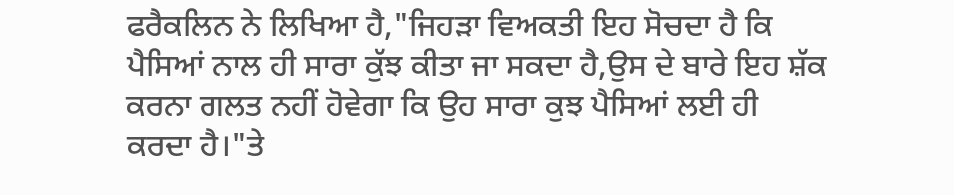ਫਰੈਕਲਿਨ ਨੇ ਲਿਖਿਆ ਹੈ,"ਜਿਹੜਾ ਵਿਅਕਤੀ ਇਹ ਸੋਚਦਾ ਹੈ ਕਿ ਪੈਸਿਆਂ ਨਾਲ ਹੀ ਸਾਰਾ ਕੁੱਝ ਕੀਤਾ ਜਾ ਸਕਦਾ ਹੈ,ਉਸ ਦੇ ਬਾਰੇ ਇਹ ਸ਼ੱਕ ਕਰਨਾ ਗਲਤ ਨਹੀਂ ਹੋਵੇਗਾ ਕਿ ਉਹ ਸਾਰਾ ਕੁਝ ਪੈਸਿਆਂ ਲਈ ਹੀ ਕਰਦਾ ਹੈ।"ਤੇ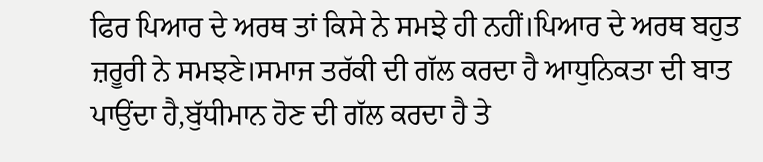ਫਿਰ ਪਿਆਰ ਦੇ ਅਰਥ ਤਾਂ ਕਿਸੇ ਨੇ ਸਮਝੇ ਹੀ ਨਹੀਂ।ਪਿਆਰ ਦੇ ਅਰਥ ਬਹੁਤ ਜ਼ਰੂਰੀ ਨੇ ਸਮਝਣੇ।ਸਮਾਜ ਤਰੱਕੀ ਦੀ ਗੱਲ ਕਰਦਾ ਹੈ ਆਧੁਨਿਕਤਾ ਦੀ ਬਾਤ ਪਾਉਂਦਾ ਹੈ,ਬੁੱਧੀਮਾਨ ਹੋਣ ਦੀ ਗੱਲ ਕਰਦਾ ਹੈ ਤੇ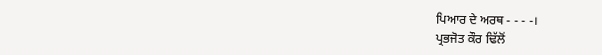ਪਿਆਰ ਦੇ ਅਰਥ - - - -।
ਪ੍ਰਭਜੋਤ ਕੌਰ ਢਿੱਲੋਂ